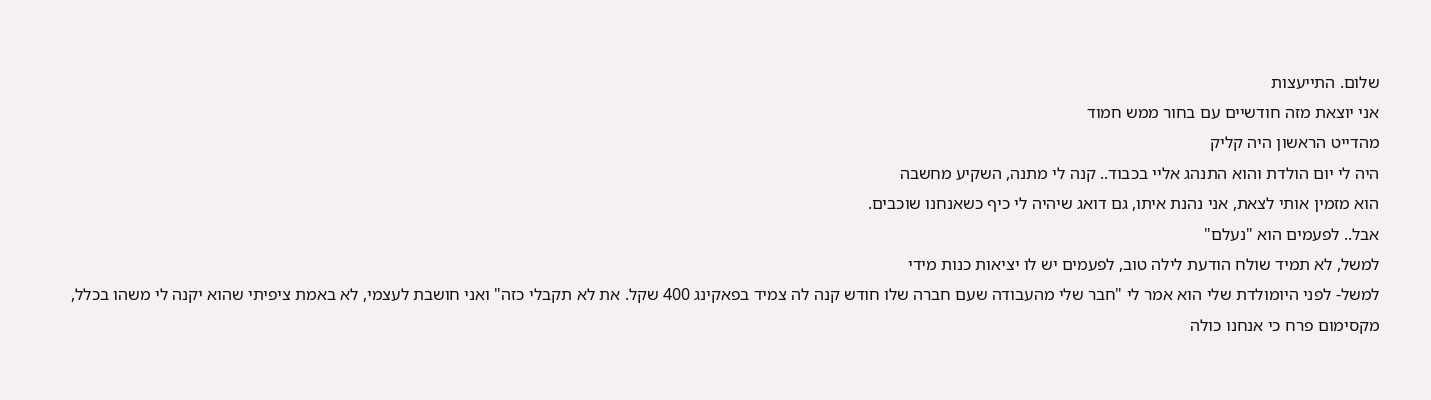שלום. התייעצות
אני יוצאת מזה חודשיים עם בחור ממש חמוד
מהדייט הראשון היה קליק
היה לי יום הולדת והוא התנהג אליי בכבוד.. קנה לי מתנה, השקיע מחשבה
הוא מזמין אותי לצאת, אני נהנת איתו, גם דואג שיהיה לי כיף כשאנחנו שוכבים.
אבל.. לפעמים הוא "נעלם"
למשל, לא תמיד שולח הודעת לילה טוב, לפעמים יש לו יציאות כנות מידי
למשל- לפני היומולדת שלי הוא אמר לי "חבר שלי מהעבודה שעם חברה שלו חודש קנה לה צמיד בפאקינג 400 שקל. את לא תקבלי כזה" ואני חושבת לעצמי, לא באמת ציפיתי שהוא יקנה לי משהו בכלל, מקסימום פרח כי אנחנו כולה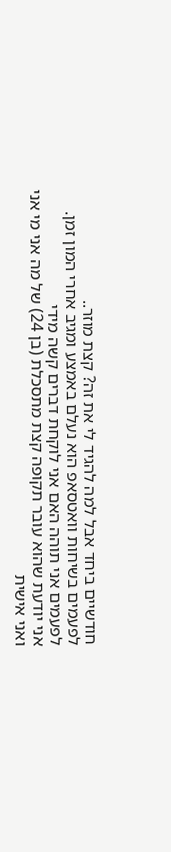חודשיים ביחד אבל למה להגיד לי את זה? קצת מוזר..
לפעמים בשיחות וואטסאפ הוא נעלם באמצע ומגיב אחרי המון זמן.
לפעמים אני תוהה האם אני לוקחת דברים קשה מידי
אני יודעת שהוא עובר תקופה קצת מתסכלת (בן 24) של מה אני מי אני
ואני אישית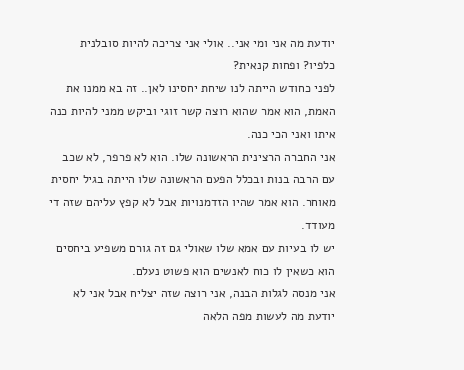יודעת מה אני ומי אני.. אולי אני צריכה להיות סובלנית כלפיו? ופחות קנאית?
לפני כחודש הייתה לנו שיחת יחסינו לאן.. זה בא ממנו את האמת, הוא אמר שהוא רוצה קשר זוגי וביקש ממני להיות כנה איתו ואני הכי כנה.
אני החברה הרצינית הראשונה שלו. הוא לא פרפר, לא שכב עם הרבה בנות ובכלל הפעם הראשונה שלו הייתה בגיל יחסית מאוחר. הוא אמר שהיו הזדמנויות אבל לא קפץ עליהם שזה די מעודד.
יש לו בעיות עם אמא שלו שאולי גם זה גורם משפיע ביחסים
הוא כשאין לו כוח לאנשים הוא פשוט נעלם.
אני מנסה לגלות הבנה, אני רוצה שזה יצליח אבל אני לא יודעת מה לעשות מפה הלאה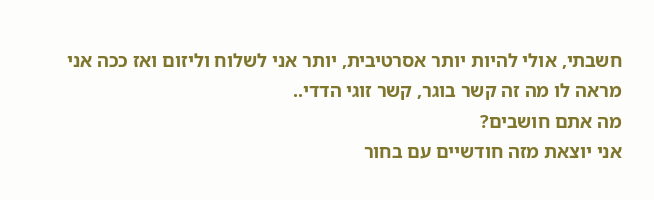חשבתי, אולי להיות יותר אסרטיבית, יותר אני לשלוח וליזום ואז ככה אני מראה לו מה זה קשר בוגר, קשר זוגי הדדי..
מה אתם חושבים?
אני יוצאת מזה חודשיים עם בחור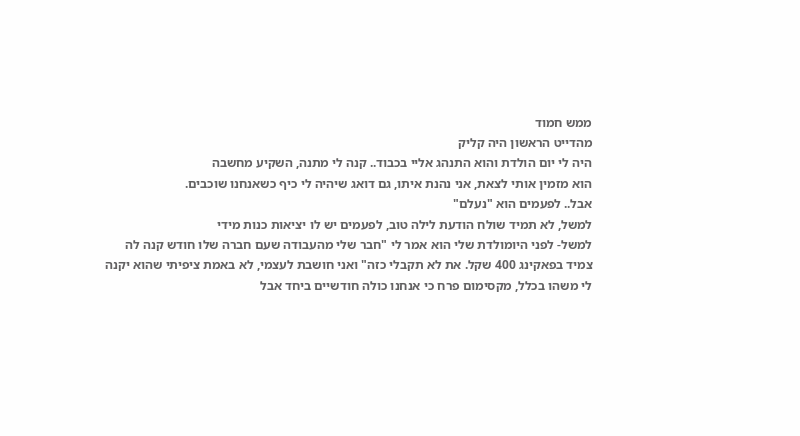ממש חמוד
מהדייט הראשון היה קליק
היה לי יום הולדת והוא התנהג אליי בכבוד.. קנה לי מתנה, השקיע מחשבה
הוא מזמין אותי לצאת, אני נהנת איתו, גם דואג שיהיה לי כיף כשאנחנו שוכבים.
אבל.. לפעמים הוא "נעלם"
למשל, לא תמיד שולח הודעת לילה טוב, לפעמים יש לו יציאות כנות מידי
למשל- לפני היומולדת שלי הוא אמר לי "חבר שלי מהעבודה שעם חברה שלו חודש קנה לה צמיד בפאקינג 400 שקל. את לא תקבלי כזה" ואני חושבת לעצמי, לא באמת ציפיתי שהוא יקנה לי משהו בכלל, מקסימום פרח כי אנחנו כולה חודשיים ביחד אבל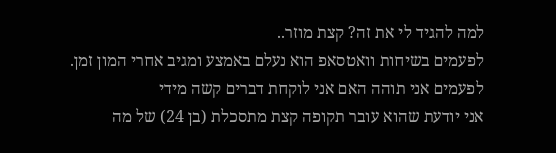למה להגיד לי את זה? קצת מוזר..
לפעמים בשיחות וואטסאפ הוא נעלם באמצע ומגיב אחרי המון זמן.
לפעמים אני תוהה האם אני לוקחת דברים קשה מידי
אני יודעת שהוא עובר תקופה קצת מתסכלת (בן 24) של מה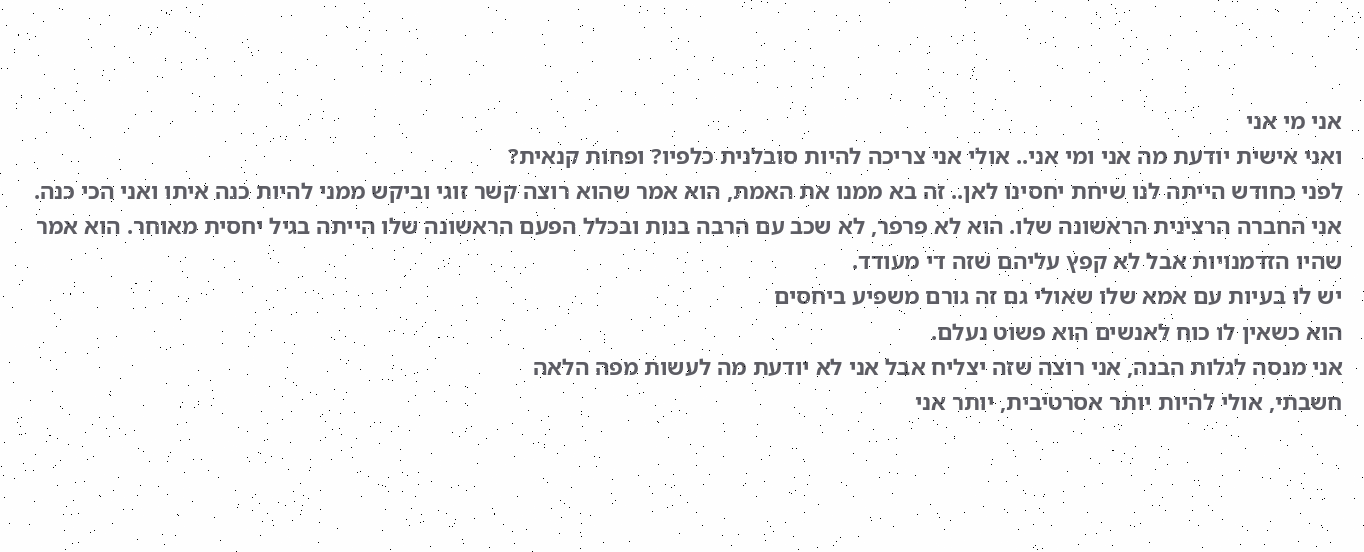אני מי אני
ואני אישית יודעת מה אני ומי אני.. אולי אני צריכה להיות סובלנית כלפיו? ופחות קנאית?
לפני כחודש הייתה לנו שיחת יחסינו לאן.. זה בא ממנו את האמת, הוא אמר שהוא רוצה קשר זוגי וביקש ממני להיות כנה איתו ואני הכי כנה.
אני החברה הרצינית הראשונה שלו. הוא לא פרפר, לא שכב עם הרבה בנות ובכלל הפעם הראשונה שלו הייתה בגיל יחסית מאוחר. הוא אמר שהיו הזדמנויות אבל לא קפץ עליהם שזה די מעודד.
יש לו בעיות עם אמא שלו שאולי גם זה גורם משפיע ביחסים
הוא כשאין לו כוח לאנשים הוא פשוט נעלם.
אני מנסה לגלות הבנה, אני רוצה שזה יצליח אבל אני לא יודעת מה לעשות מפה הלאה
חשבתי, אולי להיות יותר אסרטיבית, יותר אני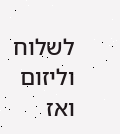לשלוח וליזום ואז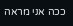ככה אני מראה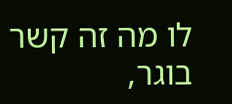לו מה זה קשר בוגר,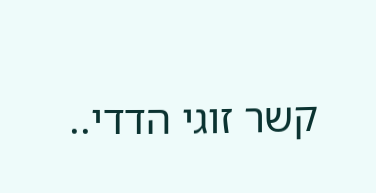קשר זוגי הדדי..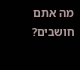מה אתם חושבים?